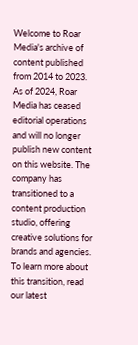Welcome to Roar Media's archive of content published from 2014 to 2023. As of 2024, Roar Media has ceased editorial operations and will no longer publish new content on this website. The company has transitioned to a content production studio, offering creative solutions for brands and agencies.
To learn more about this transition, read our latest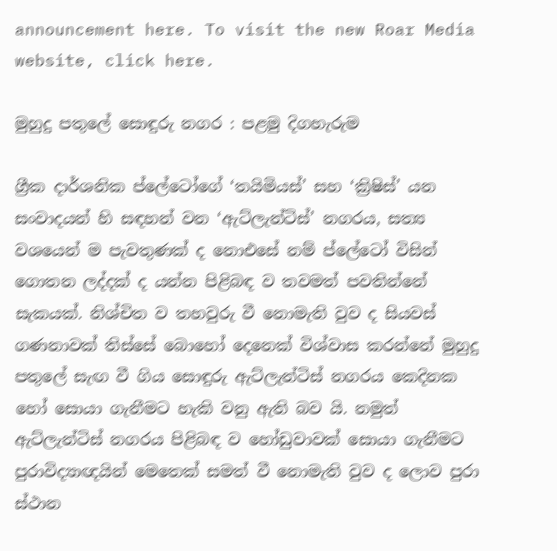announcement here. To visit the new Roar Media website, click here.

මුහුදු පතුලේ සොඳුරු නගර : පළමු දිගහැරුම

ග්‍රීක දාර්ශනික ප්ලේටෝගේ ‘තයිමියස්’ සහ ‘ක්‍රිෂිස්’ යන සංවාදයන් හි සඳහන් වන ‘ඇට්ලැන්ටිස්’ නගරය, සත්‍ය වශයෙන් ම පැවතුණක් ද නොඑසේ නම් ප්ලේටෝ විසින් ගොතන ලද්දක් ද යන්න පිළිබඳ ව තවමත් පවතින්නේ සැකයක්. නිශ්චිත ව තහවුරු වී නොමැති වුව ද සියවස් ගණනාවක් තිස්සේ බොහෝ දෙනෙක් විශ්වාස කරන්නේ මුහුදු පතුලේ සැඟ වී ගිය සොඳුරු ඇට්ලැන්ටිස් නගරය කෙදිනක හෝ සොයා ගැනීමට හැකි වනු ඇති බව යි. නමුත් ඇට්ලැන්ටිස් නගරය පිළිබඳ ව හෝඩුවාවක් සොයා ගැනීමට පුරාවිද්‍යාඥයින් මෙතෙක් සමත් වී නොමැති වුව ද ලොව පුරා ස්ථාන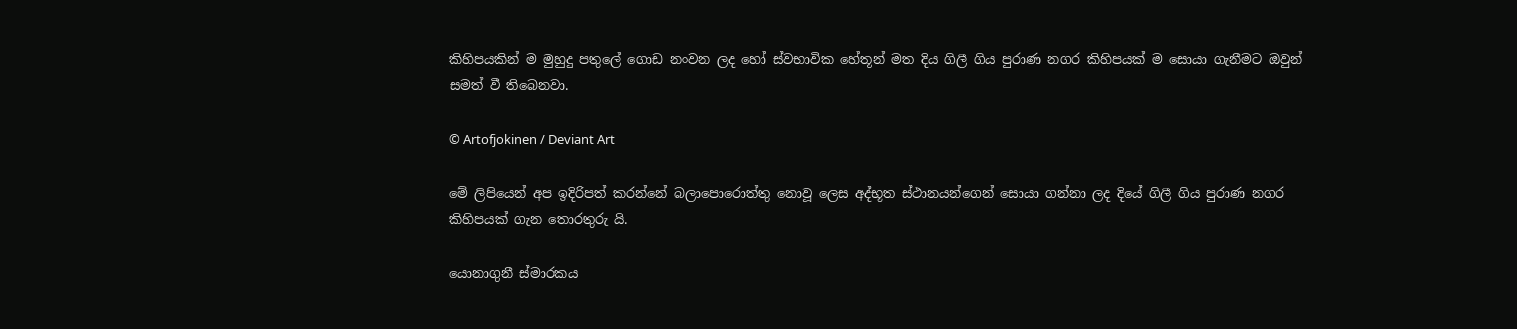කිහිපයකින් ම මුහුදු පතුලේ ගොඩ නංවන ලද හෝ ස්වභාවික හේතූන් මත දිය ගිලී ගිය පුරාණ නගර කිහිපයක් ම සොයා ගැනීමට ඔවුන් සමත් වී තිබෙනවා.

© Artofjokinen / Deviant Art

මේ ලිපියෙන් අප ඉදිරිපත් කරන්නේ බලාපොරොත්තු නොවූ ලෙස අද්භූත ස්ථානයන්ගෙන් සොයා ගන්නා ලද දියේ ගිලී ගිය පුරාණ නගර කිහිපයක් ගැන තොරතුරු යි.

යොනාගුනී ස්මාරකය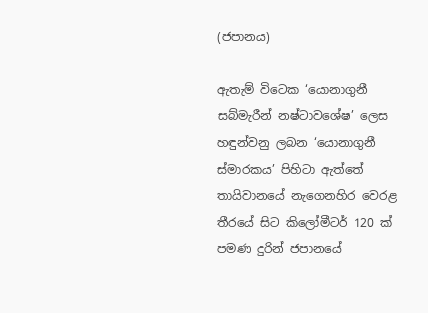(ජපානය)

ඇතැම් විටෙක ‘යොනාගුනී සබ්මැරීන් නෂ්ටාවශේෂ’ ලෙස හඳුන්වනු ලබන ‘යොනාගුනී ස්මාරකය’ පිහිටා ඇත්තේ තායිවානයේ නැගෙනහිර වෙරළ තීරයේ සිට කිලෝමීටර් 120 ක් පමණ දුරින් ජපානයේ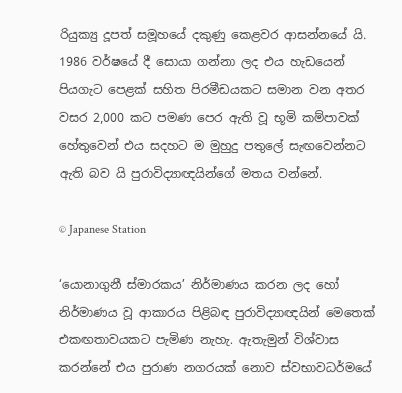රියුක්‍යු දූපත් සමූහයේ දකුණු කෙළවර ආසන්නයේ යි. 1986 වර්ෂයේ දී සොයා ගන්නා ලද එය හැඩයෙන් පියගැට පෙළක් සහිත පිරමීඩයකට සමාන වන අතර වසර 2,000 කට පමණ පෙර ඇති වූ භූමි කම්පාවක් හේතුවෙන් එය සදහට ම මුහුදු පතුලේ සැඟවෙන්නට ඇති බව යි පුරාවිද්‍යාඥයින්ගේ මතය වන්නේ.

© Japanese Station

‘යොනාගුනී ස්මාරකය’ නිර්මාණය කරන ලද හෝ නිර්මාණය වූ ආකාරය පිළිබඳ පුරාවිද්‍යාඥයින් මෙතෙක් එකඟතාවයකට පැමිණ නැහැ. ඇතැමුන් විශ්වාස කරන්නේ එය පුරාණ නගරයක් නොව ස්වභාවධර්මයේ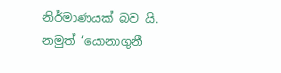නිර්මාණයක් බව යි. නමුත් ‘යොනාගුනී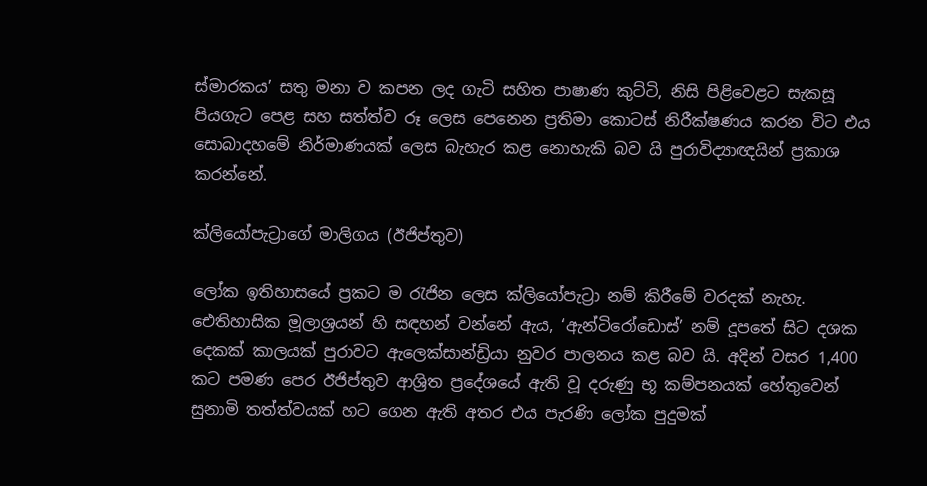ස්මාරකය’ සතු මනා ව කපන ලද ගැටි සහිත පාෂාණ කුට්ටි, නිසි පිළිවෙළට සැකසූ පියගැට පෙළ සහ සත්ත්ව රූ ලෙස පෙනෙන ප්‍රතිමා කොටස් නිරීක්ෂණය කරන විට එය සොබාදහමේ නිර්මාණයක් ලෙස බැහැර කළ නොහැකි බව යි පුරාවිද්‍යාඥයින් ප්‍රකාශ කරන්නේ.

ක්ලියෝපැට්‍රාගේ මාලිගය (ඊජිප්තුව)

ලෝක ඉතිහාසයේ ප්‍රකට ම රැජින ලෙස ක්ලියෝපැට්‍රා නම් කිරීමේ වරදක් නැහැ. ඓතිහාසික මූලාශ්‍රයන් හි සඳහන් වන්නේ ඇය, ‘ඇන්ටිරෝඩොස්’ නම් දූපතේ සිට දශක දෙකක් කාලයක් පුරාවට ඇලෙක්සාන්ඩ්‍රියා නුවර පාලනය කළ බව යි. අදින් වසර 1,400 කට පමණ පෙර ඊජිප්තුව ආශ්‍රිත ප්‍රදේශයේ ඇති වූ දරුණු භූ කම්පනයක් හේතුවෙන් සුනාමි තත්ත්වයක් හට ගෙන ඇති අතර එය පැරණි ලෝක පුදුමක්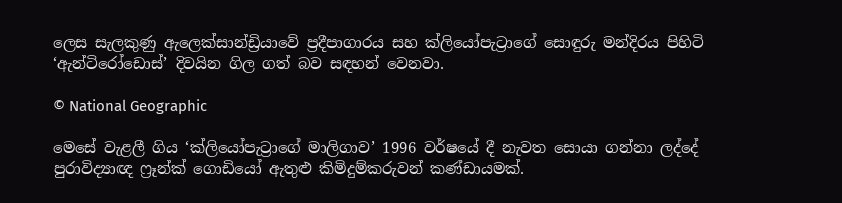ලෙස සැලකුණු ඇලෙක්සාන්ඩ්‍රියාවේ ප්‍රදීපාගාරය සහ ක්ලියෝපැට්‍රාගේ සොඳුරු මන්දිරය පිහිටි ‘ඇන්ටිරෝඩොස්’ දිවයින ගිල ගත් බව සඳහන් වෙනවා.

© National Geographic

මෙසේ වැළලී ගිය ‘ක්ලියෝපැට්‍රාගේ මාලිගාව’ 1996 වර්ෂයේ දී නැවත සොයා ගන්නා ලද්දේ පුරාවිද්‍යාඥ ෆ්‍රෑන්ක් ගොඩියෝ ඇතුළු කිමිදුම්කරුවන් කණ්ඩායමක්.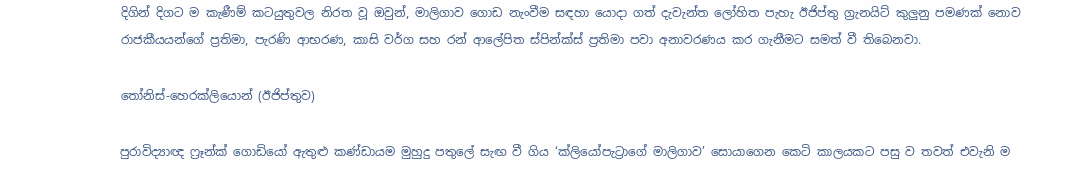දිගින් දිගට ම කැණීම් කටයුතුවල නිරත වූ ඔවුන්, මාලිගාව ගොඩ නැංවීම සඳහා යොදා ගත් දැවැන්ත ලෝහිත පැහැ ඊජිප්තු ග්‍රැනයිට් කුලුනු පමණක් නොව රාජකීයයන්ගේ ප්‍රතිමා, පැරණි ආභරණ, කාසි වර්ග සහ රන් ආලේපිත ස්පින්ක්ස් ප්‍රතිමා පවා අනාවරණය කර ගැනීමට සමත් වී තිබෙනවා.

තෝනිස්-හෙරක්ලියොන් (ඊජිප්තුව)

පුරාවිද්‍යාඥ ෆ්‍රෑන්ක් ගොඩියෝ ඇතුළු කණ්ඩායම මුහුදු පතුලේ සැඟ වී ගිය ‘ක්ලියෝපැට්‍රාගේ මාලිගාව’ සොයාගෙන කෙටි කාලයකට පසු ව තවත් එවැනි ම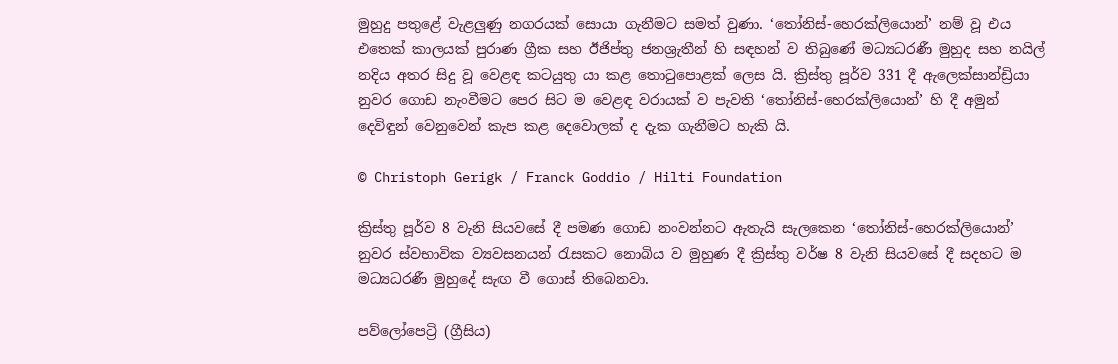මුහුදු පතුළේ වැළලුණු නගරයක් සොයා ගැනීමට සමත් වුණා. ‘තෝනිස්-හෙරක්ලියොන්’ නම් වූ එය එතෙක් කාලයක් පුරාණ ග්‍රීක සහ ඊජිප්තු ජනශ්‍රැතීන් හි සඳහන් ව තිබුණේ මධ්‍යධරණී මුහුද සහ නයිල් නදිය අතර සිදු වූ වෙළඳ කටයුතු යා කළ තොටුපොළක් ලෙස යි. ක්‍රිස්තු පූර්ව 331 දී ඇලෙක්සාන්ඩ්‍රියා නුවර ගොඩ නැංවීමට පෙර සිට ම වෙළඳ වරායක් ව පැවති ‘තෝනිස්-හෙරක්ලියොන්’ හි දී අමුන් දෙවිඳුන් වෙනුවෙන් කැප කළ දෙවොලක් ද දැක ගැනීමට හැකි යි.

© Christoph Gerigk / Franck Goddio / Hilti Foundation

ක්‍රිස්තු පූර්ව 8 වැනි සියවසේ දී පමණ ගොඩ නංවන්නට ඇතැයි සැලකෙන ‘තෝනිස්-හෙරක්ලියොන්’ නුවර ස්වභාවික ව්‍යවසනයන් රැසකට නොබිය ව මුහුණ දී ක්‍රිස්තු වර්ෂ 8 වැනි සියවසේ දී සදහට ම මධ්‍යධරණී මුහුදේ සැඟ වී ගොස් තිබෙනවා.

පව්ලෝපෙට්‍රි (ග්‍රීසිය)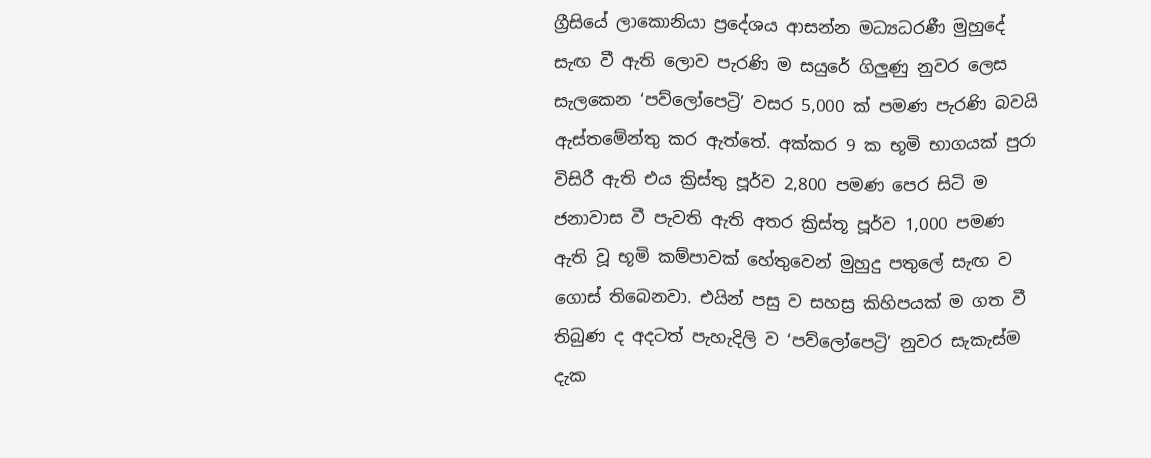ග්‍රීසියේ ලාකොනියා ප්‍රදේශය ආසන්න මධ්‍යධරණී මුහුදේ සැඟ වී ඇති ලොව පැරණි ම සයුරේ ගිලුණු නුවර ලෙස සැලකෙන ‘පව්ලෝපෙට්‍රි’ වසර 5,000 ක් පමණ පැරණි බවයි ඇස්තමේන්තු කර ඇත්තේ. අක්කර 9 ක භූමි භාගයක් පුරා විසිරී ඇති එය ක්‍රිස්තු පූර්ව 2,800 පමණ පෙර සිටි ම ජනාවාස වී පැවති ඇති අතර ක්‍රිස්තූ පූර්ව 1,000 පමණ ඇති වූ භූමි කම්පාවක් හේතුවෙන් මුහුදු පතුලේ සැඟ ව ගොස් තිබෙනවා. එයින් පසු ව සහස්‍ර කිහිපයක් ම ගත වී තිබුණ ද අදටත් පැහැදිලි ව ‘පව්ලෝපෙට්‍රි’ නුවර සැකැස්ම දැක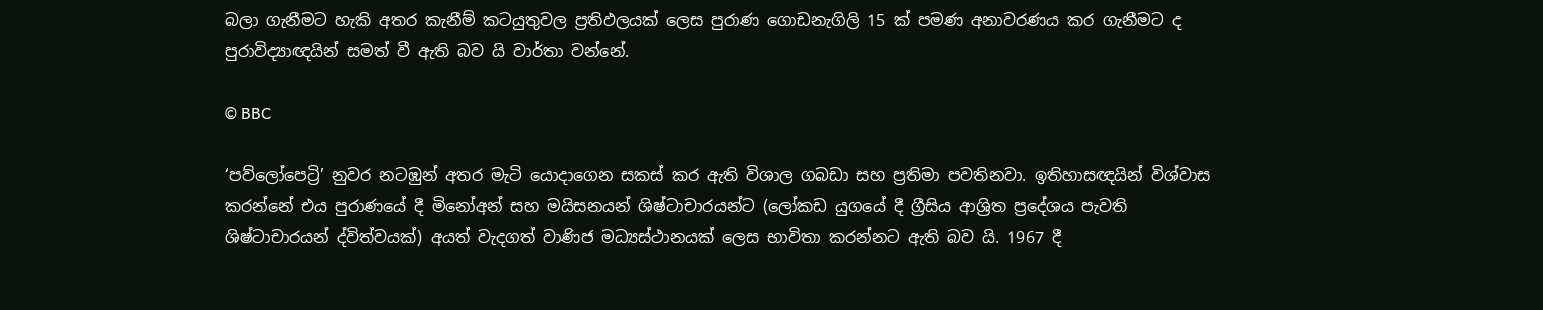බලා ගැනීමට හැකි අතර කැනීම් කටයුතුවල ප්‍රතිඵලයක් ලෙස පුරාණ ගොඩනැගිලි 15 ක් පමණ අනාවරණය කර ගැනීමට ද පුරාවිද්‍යාඥයින් සමත් වී ඇති බව යි වාර්තා වන්නේ.

© BBC

‘පව්ලෝපෙට්‍රි’ නුවර නටඹුන් අතර මැටි යොදාගෙන සකස් කර ඇති විශාල ගබඩා සහ ප්‍රතිමා පවතිනවා. ඉතිහාසඥයින් විශ්වාස කරන්නේ එය පුරාණයේ දී මිනෝඅන් සහ මයිසනයන් ශිෂ්ටාචාරයන්ට (ලෝකඩ යුගයේ දී ග්‍රීසිය ආශ්‍රිත ප්‍රදේශය පැවති ශිෂ්ටාචාරයන් ද්විත්වයක්) අයත් වැදගත් වාණිජ මධ්‍යස්ථානයක් ලෙස භාවිතා කරන්නට ඇති බව යි. 1967 දී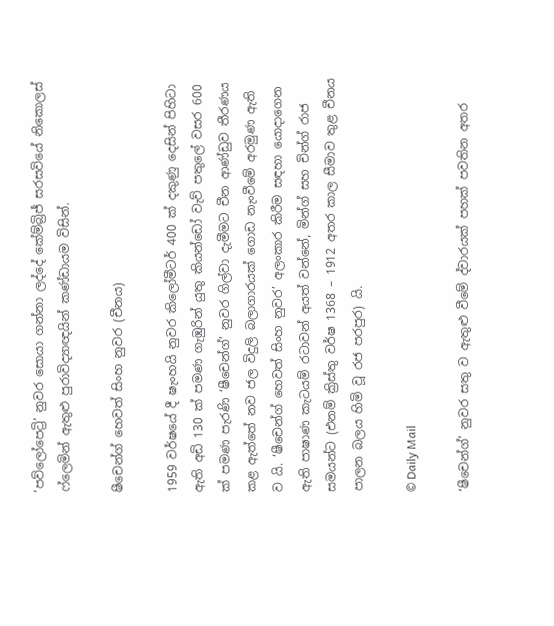‘පව්ලෝපෙට්‍රි’ නුවර සොයා ගන්නා ලද්දේ කේම්බ්‍රිජ් සරසවියේ නිකොලස් ෆ්ලෙමින් ඇතුළු පුරාවිද්‍යාඥයින් කණ්ඩායම විසින්.

ෂීචෙන්ග් හෙවත් සිංහ නුවර (චීනය)

1959 වර්ෂයේ දී ෂැංහයි නුවර කිලෝමීටර් 400 ක් දකුණු දෙසින් පිහිටා ඇති අඩි 130 ක් පමණ ගැඹුරින් යුතු කියන්ඩෝ වැව් පතුලේ වසර 600 ක් පමණ පැරණි ‘ෂීචෙන්ග්’ නුවර ගිල්වා දැමීමට චීන ආණ්ඩුව තීරණය කළ ඇත්තේ නව ජල විදුලි බලාගාරයක් ගොඩ නැංවීමේ අරමුණ ඇති ව යි. ‘ෂීචෙන්ග් හෙවත් සිංහ නුවර’ අලංකාර කිරීම සඳහා යොදාගෙන ඇති පාෂාණ කැටයම් රටාවන් අයත් වන්නේ, මින්ග් සහ චින්ග් රාජ සමයන්ට (එනම් ක්‍රිස්තු වර්ෂ 1368 – 1912 අතර කාල සීමාව තුළ චීනය පාලන බලය හිමි වූ රජ පරපුර) යි.

© Daily Mail

‘ෂීචෙන්ග්’ නුවර සතු ව ඇතුළු වීමේ ද්වාරයක් පහක් පවතින අතර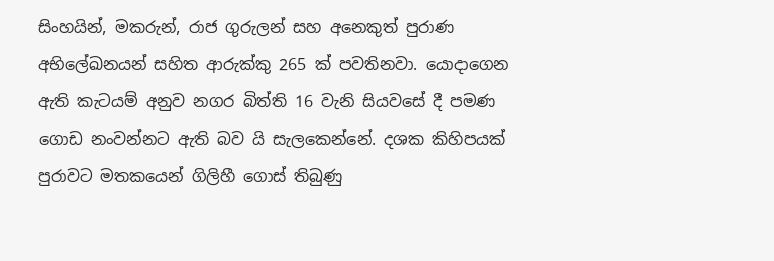සිංහයින්, මකරුන්, රාජ ගුරුලන් සහ අනෙකුත් පුරාණ අභිලේඛනයන් සහිත ආරුක්කු 265 ක් පවතිනවා. යොදාගෙන ඇති කැටයම් අනුව නගර බිත්ති 16 වැනි සියවසේ දී පමණ ගොඩ නංවන්නට ඇති බව යි සැලකෙන්නේ. දශක කිහිපයක් පුරාවට මතකයෙන් ගිලිහී ගොස් තිබුණු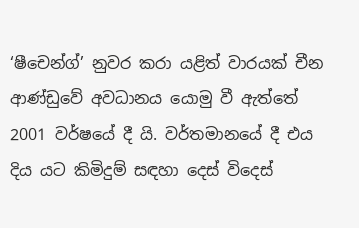‘ෂීචෙන්ග්’ නුවර කරා යළිත් වාරයක් චීන ආණ්ඩුවේ අවධානය යොමු වී ඇත්තේ 2001 වර්ෂයේ දී යි. වර්තමානයේ දී එය දිය යට කිමිදුම් සඳහා දෙස් විදෙස්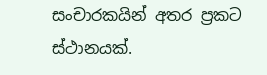සංචාරකයින් අතර ප්‍රකට ස්ථානයක්.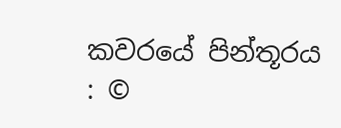කවරයේ පින්තූරය : ©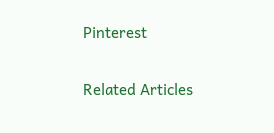Pinterest

Related Articles